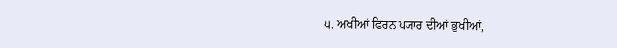੫. ਅਖੀਆਂ ਫਿਰਨ ਪ੍ਯਾਰ ਦੀਆਂ ਭੁਖੀਆਂ,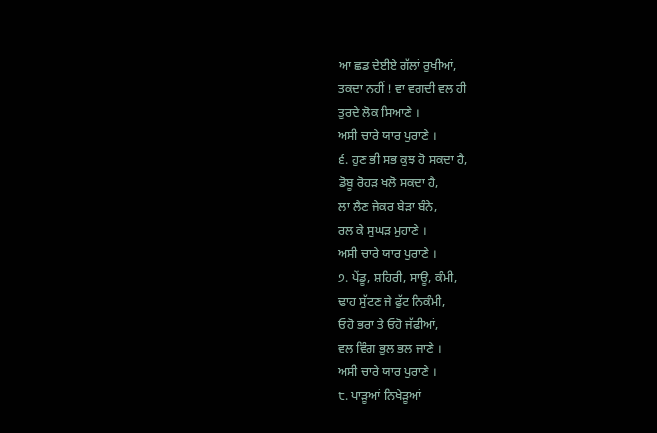ਆ ਛਡ ਦੇਈਏ ਗੱਲਾਂ ਰੁਖੀਆਂ,
ਤਕਦਾ ਨਹੀਂ ! ਵਾ ਵਗਦੀ ਵਲ ਹੀ
ਤੁਰਦੇ ਲੋਕ ਸਿਆਣੇ ।
ਅਸੀ ਚਾਰੇ ਯਾਰ ਪੁਰਾਣੇ ।
੬. ਹੁਣ ਭੀ ਸਭ ਕੁਝ ਹੋ ਸਕਦਾ ਹੈ,
ਡੋਬੂ ਰੋਹੜ ਖਲੋ ਸਕਦਾ ਹੈ,
ਲਾ ਲੈਣ ਜੇਕਰ ਬੇੜਾ ਬੰਨੇ,
ਰਲ ਕੇ ਸੁਘੜ ਮੁਹਾਣੇ ।
ਅਸੀ ਚਾਰੇ ਯਾਰ ਪੁਰਾਣੇ ।
੭. ਪੇਂਡੂ, ਸ਼ਹਿਰੀ, ਸਾਊ, ਕੰਮੀ,
ਢਾਹ ਸੁੱਟਣ ਜੇ ਫੁੱਟ ਨਿਕੰਮੀ,
ਓਹੋ ਭਰਾ ਤੇ ਓਹੋ ਜੱਫੀਆਂ,
ਵਲ ਵਿੰਗ ਭੁਲ ਭਲ ਜਾਣੇ ।
ਅਸੀ ਚਾਰੇ ਯਾਰ ਪੁਰਾਣੇ ।
੮. ਪਾੜੂਆਂ ਨਿਖੇੜੂਆਂ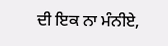ਦੀ ਇਕ ਨਾ ਮੰਨੀਏ,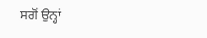ਸਗੋਂ ਉਨ੍ਹਾਂ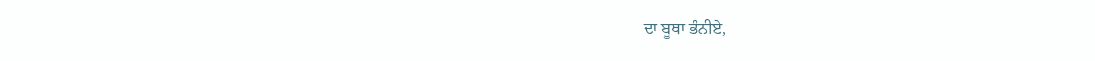ਦਾ ਬੂਥਾ ਭੰਨੀਏ,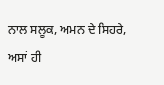ਨਾਲ ਸਲੂਕ, ਅਮਨ ਦੇ ਸਿਹਰੇ,
ਅਸਾਂ ਹੀ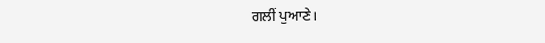ਗਲੀਂ ਪੁਆਣੇ।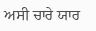ਅਸੀ ਚਾਰੇ ਯਾਰ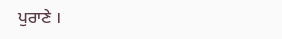ਪੁਰਾਣੇ ।